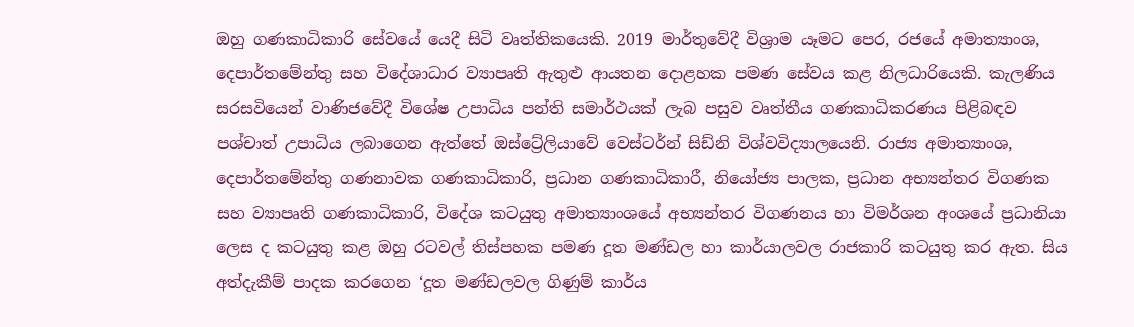ඔහු ගණකාධිකාරි සේවයේ යෙදී සිටි වෘත්තිකයෙකි. 2019 මාර්තුවේදී විශ්‍රාම යෑමට පෙර, රජයේ අමාත්‍යාංශ, දෙපාර්තමේන්තු සහ විදේශාධාර ව්‍යාපෘති ඇතුළු ආයතන දොළහක පමණ සේවය කළ නිලධාරියෙකි. කැලණිය සරසවියෙන් වාණිජවේදී විශේෂ උපාධිය පන්ති සමාර්ථයක් ලැබ පසුව වෘත්තීය ගණකාධිකරණය පිළිබඳව පශ්චාත් උපාධිය ලබාගෙන ඇත්තේ ඔස්ට්‍රේලියාවේ වෙස්ටර්න් සිඩ්නි විශ්වවිද්‍යාලයෙනි. රාජ්‍ය අමාත්‍යාංශ, දෙපාර්තමේන්තු ගණනාවක ගණකාධිකාරි, ප්‍රධාන ගණකාධිකාරී, නියෝජ්‍ය පාලක, ප්‍රධාන අභ්‍යන්තර විගණක සහ ව්‍යාපෘති ගණකාධිකාරි, විදේශ කටයුතු අමාත්‍යාංශයේ අභ්‍යන්තර විගණනය හා විමර්ශන අංශයේ ප්‍රධානියා ලෙස ද කටයුතු කළ ඔහු රටවල් තිස්පහක පමණ දූත මණ්ඩල හා කාර්යාලවල රාජකාරි කටයුතු කර ඇත. සිය අත්දැකීම් පාදක කරගෙන ‘දූත මණ්ඩලවල ගිණුම් කාර්ය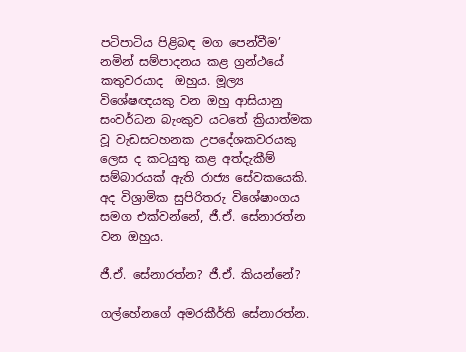පටිපාටිය පිළිබඳ මග පෙන්වීම’ නමින් සම්පාදනය කළ ග්‍රන්ථයේ කතුවරයාද  ඔහුය. මූල්‍ය විශේෂඥයකු වන ඔහු ආසියානු සංවර්ධන බැංකුව යටතේ ක්‍රියාත්මක වූ වැඩසටහනක උපදේශකවරයකු ලෙස ද කටයුතු කළ අත්දැකීම් සම්බාරයක් ඇති රාජ්‍ය සේවකයෙකි. අද විශ්‍රාමික සුපිරිතරු විශේෂාංගය සමග එක්වන්නේ, ජී.ඒ. සේනාරත්න වන ඔහුය.

ජී.ඒ. සේනාරත්න? ජී.ඒ. කියන්නේ?

ගල්හේනගේ අමරකීර්ති සේනාරත්න.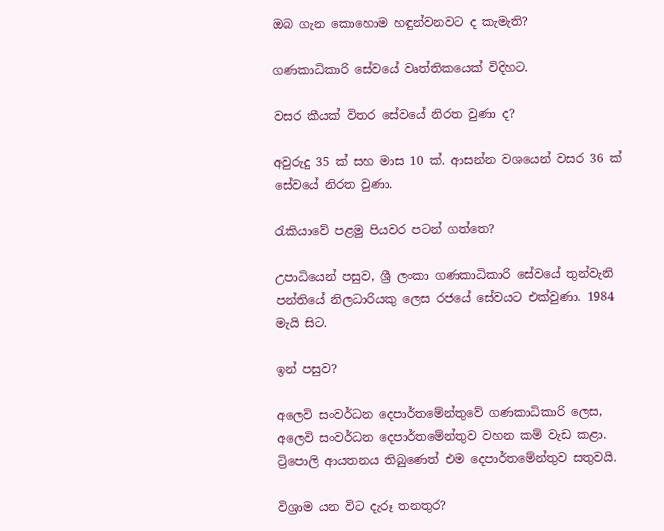ඔබ ගැන කොහොම හඳුන්වනවට ද කැමැති?

ගණකාධිකාරි සේවයේ වෘත්තිකයෙක් විදිහට.

වසර කීයක් විතර සේවයේ නිරත වුණා ද?

අවුරුදු 35 ක් සහ මාස 10 ක්. ආසන්න වශයෙන් වසර 36 ක් සේවයේ නිරත වුණා.

රැකියාවේ පළමු පියවර පටන් ගත්තෙ?

උපාධියෙන් පසුව, ශ්‍රී ලංකා ගණකාධිකාරි සේවයේ තුන්වැනි පන්තියේ නිලධාරියකු ලෙස රජයේ සේවයට එක්වුණා. 1984 මැයි සිට.

ඉන් පසුව?

අලෙවි සංවර්ධන දෙපාර්තමේන්තුවේ ගණකාධිකාරි ලෙස, අලෙවි සංවර්ධන දෙපාර්තමේන්තුව වහන කම් වැඩ කළා. ට්‍රිපොලි ආයතනය තිබුණෙත් එම දෙපාර්තමේන්තුව සතුවයි.

විශ්‍රාම යන විට දැරූ තනතුර?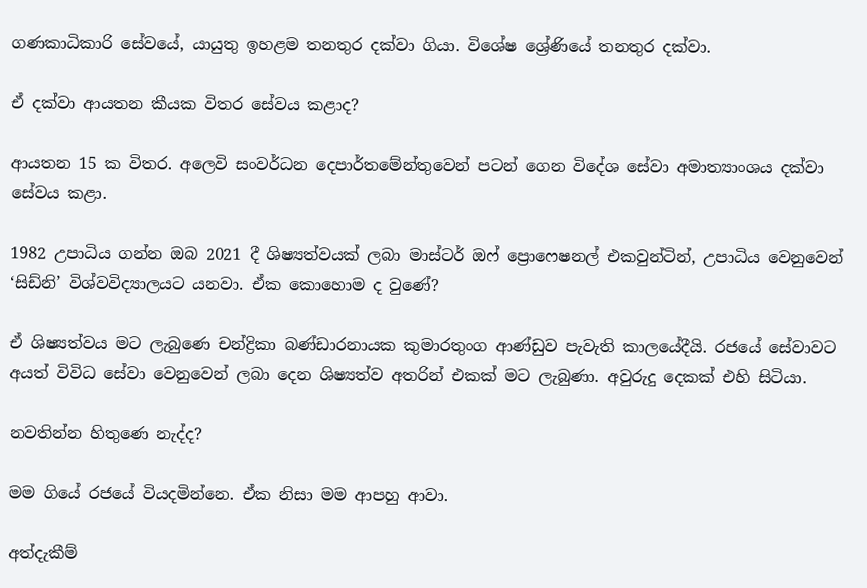ගණකාධිකාරි සේවයේ, යායුතු ඉහළම තනතුර දක්වා ගියා. විශේෂ ශ්‍රේණියේ තනතුර දක්වා.

ඒ දක්වා ආයතන කීයක විතර සේවය කළාද?

ආයතන 15 ක විතර. අලෙවි සංවර්ධන දෙපාර්තමේන්තුවෙන් පටන් ගෙන විදේශ සේවා අමාත්‍යාංශය දක්වා  සේවය කළා.

1982 උපාධිය ගන්න ඔබ 2021 දී ශිෂ්‍යත්වයක් ලබා මාස්ටර් ඔෆ් ප්‍රොෆෙෂනල් එකවුන්ටින්, උපාධිය වෙනුවෙන් ‘සිඩ්නි’ විශ්වවිද්‍යාලයට යනවා. ඒක කොහොම ද වුණේ?

ඒ ශිෂ්‍යත්වය මට ලැබුණෙ චන්ද්‍රිකා බණ්ඩාරනායක කුමාරතුංග ආණ්ඩුව පැවැති කාලයේදීයි. රජයේ සේවාවට අයත් විවිධ සේවා වෙනුවෙන් ලබා දෙන ශිෂ්‍යත්ව අතරින් එකක් මට ලැබුණා. අවුරුදු දෙකක් එහි සිටියා.

නවතින්න හිතුණෙ නැද්ද?

මම ගියේ රජයේ වියදමින්නෙ. ඒක නිසා මම ආපහු ආවා.

අත්දැකීම්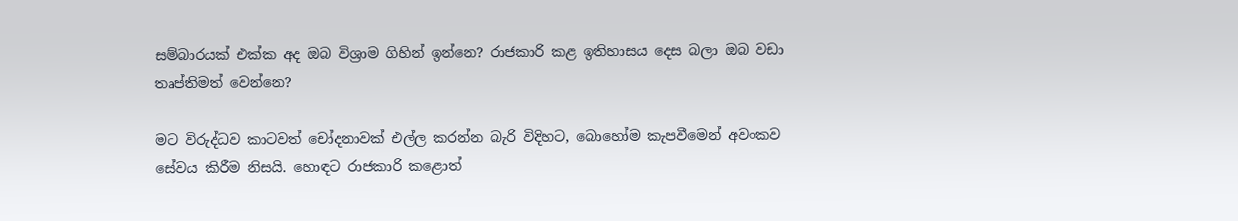සම්බාරයක් එක්ක අද ඔබ විශ්‍රාම ගිහින් ඉන්නෙ? රාජකාරි කළ ඉතිහාසය දෙස බලා ඔබ වඩා තෘප්තිමත් වෙන්නෙ?

මට විරුද්ධව කාටවත් චෝදනාවක් එල්ල කරන්න බැරි විදිහට, බොහෝම කැපවීමෙන් අවංකව සේවය කිරීම නිසයි. හොඳට රාජකාරි කළොත්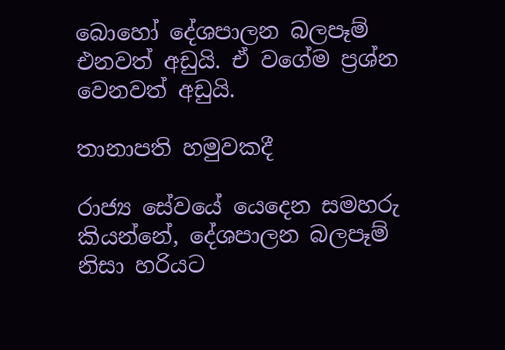බොහෝ දේශපාලන බලපෑම් එනවත් අඩුයි. ඒ වගේම ප්‍රශ්න වෙනවත් අඩුයි.

තානාපති හමුවකදී

රාජ්‍ය සේවයේ යෙදෙන සමහරු කියන්නේ, දේශපාලන බලපෑම් නිසා හරියට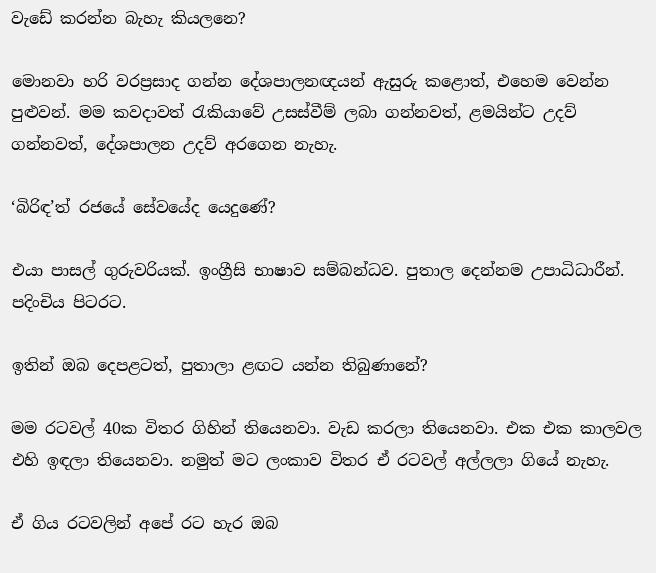වැඩේ කරන්න බැහැ කියලනෙ?

මොනවා හරි වරප්‍රසාද ගන්න දේශපාලනඥයන් ඇසුරු කළොත්, එහෙම වෙන්න පුළුවන්. මම කවදාවත් රැකියාවේ උසස්වීම් ලබා ගන්නවත්, ළමයින්ට උදව් ගන්නවත්, දේශපාලන උදව් අරගෙන නැහැ.

‘බිරිඳ’ත් රජයේ සේවයේද යෙදුණේ?

එයා පාසල් ගුරුවරියක්. ඉංග්‍රීසි භාෂාව සම්බන්ධව. පුතාල දෙන්නම උපාධිධාරීන්. පදිංචිය පිටරට.

ඉතින් ඔබ දෙපළටත්, පුතාලා ළඟට යන්න තිබුණානේ?

මම රටවල් 40ක විතර ගිහින් තියෙනවා. වැඩ කරලා තියෙනවා. එක එක කාලවල එහි ඉඳලා තියෙනවා. නමුත් මට ලංකාව විතර ඒ රටවල් අල්ලලා ගියේ නැහැ.

ඒ ගිය රටවලින් අපේ රට හැර ඔබ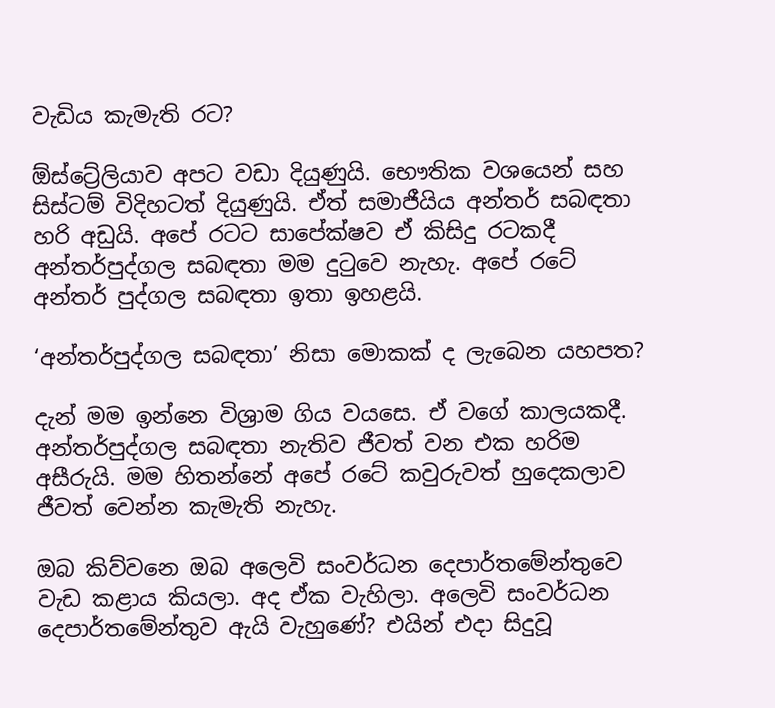වැඩිය කැමැති රට?

ඕස්ට්‍රේලියාව අපට වඩා දියුණුයි. භෞතික වශයෙන් සහ සිස්ටම් විදිහටත් දියුණුයි. ඒත් සමාජීයිය අන්තර් සබඳතා හරි අඩුයි. අපේ රටට සාපේක්ෂව ඒ කිසිදු රටකදී අන්තර්පුද්ගල සබඳතා මම දුටුවෙ නැහැ. අපේ රටේ අන්තර් පුද්ගල සබඳතා ඉතා ඉහළයි.

‘අන්තර්පුද්ගල සබඳතා’ නිසා මොකක් ද ලැබෙන යහපත?

දැන් මම ඉන්නෙ විශ්‍රාම ගිය වයසෙ. ඒ වගේ කාලයකදී. අන්තර්පුද්ගල සබඳතා නැතිව ජීවත් වන එක හරිම අසීරුයි. මම හිතන්නේ අපේ රටේ කවුරුවත් හුදෙකලාව ජීවත් වෙන්න කැමැති නැහැ.

ඔබ කිව්වනෙ ඔබ අලෙවි සංවර්ධන දෙපාර්තමේන්තුවෙ වැඩ කළාය කියලා. අද ඒක වැහිලා. අලෙවි සංවර්ධන දෙපාර්තමේන්තුව ඇයි වැහුණේ? එයින් එදා සිදුවූ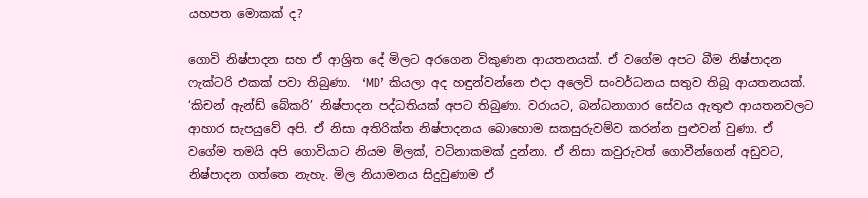යහපත මොකක් ද?

ගොවි නිෂ්පාදන සහ ඒ ආශ්‍රිත දේ මිලට අරගෙන විකුණන ආයතනයක්. ඒ වගේම අපට බීම නිෂ්පාදන ෆැක්ටරි එකක් පවා තිබුණා.  ‘MD’ කියලා අද හඳුන්වන්නෙ එදා අලෙවි සංවර්ධනය සතුව තිබූ ආයතනයක්. ‘කිචන් ඇන්ඩ් බේකරි’ නිෂ්පාදන පද්ධතියක් අපට තිබුණා. වරායට, බන්ධනාගාර සේවය ඇතුළු ආයතනවලට ආහාර සැපයුවේ අපි. ඒ නිසා අතිරික්ත නිෂ්පාදනය බොහොම සකසුරුවම්ව කරන්න පුළුවන් වුණා. ඒ වගේම තමයි අපි ගොවියාට නියම මිලක්, වටිනාකමක් දුන්නා. ඒ නිසා කවුරුවත් ගොවීන්ගෙන් අඩුවට, නිෂ්පාදන ගත්තෙ නැහැ. මිල නියාමනය සිදුවුණාම ඒ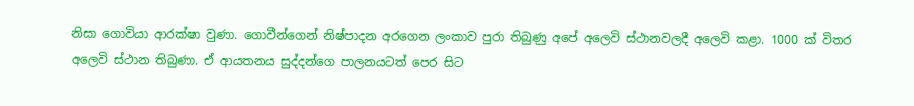නිසා ගොවියා ආරක්ෂා වුණා. ගොවීන්ගෙන් නිෂ්පාදන අරගෙන ලංකාව පුරා තිබුණු අපේ අලෙවි ස්ථානවලදී අලෙවි කළා. 1000 ක් විතර අලෙවි ස්ථාන තිබුණා. ඒ ආයතනය සුද්දන්ගෙ පාලනයටත් පෙර සිට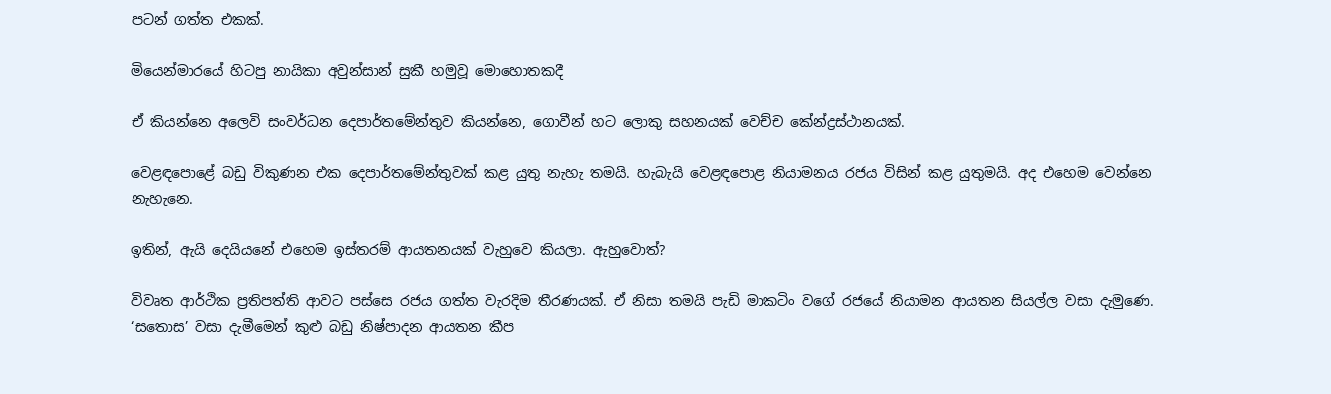පටන් ගත්ත එකක්.

මියෙන්මාරයේ හිටපු නායිකා අවුන්සාන් සුකී හමුවූ මොහොතකදී

ඒ කියන්නෙ අලෙවි සංවර්ධන දෙපාර්තමේන්තුව කියන්නෙ, ගොවීන් හට ලොකු සහනයක් වෙච්ච කේන්ද්‍රස්ථානයක්.

වෙළඳපොළේ බඩු විකුණන එක දෙපාර්තමේන්තුවක් කළ යුතු නැහැ තමයි. හැබැයි වෙළඳපොළ නියාමනය රජය විසින් කළ යුතුමයි. අද එහෙම වෙන්නෙ නැහැනෙ.

ඉතින්, ඇයි දෙයියනේ එහෙම ඉස්තරම් ආයතනයක් වැහුවෙ කියලා. ඇහුවොත්?

විවෘත ආර්ථික ප්‍රතිපත්ති ආවට පස්සෙ රජය ගත්ත වැරදිම තීරණයක්. ඒ නිසා තමයි පැඩි මාකටිං වගේ රජයේ නියාමන ආයතන සියල්ල වසා දැමුණෙ. ‘සතොස’ වසා දැමීමෙන් කුළු බඩු නිෂ්පාදන ආයතන කීප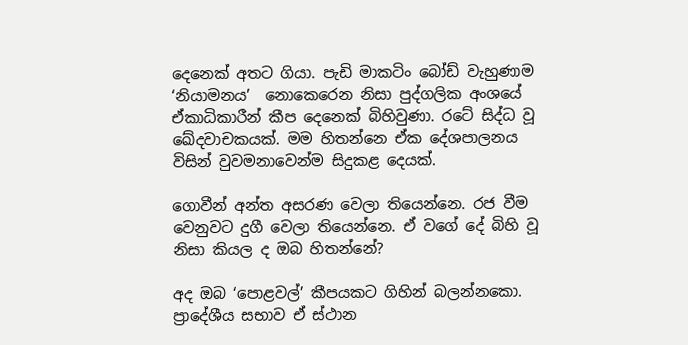දෙනෙක් අතට ගියා. පැඩි මාකටිං බෝඩ් වැහුණාම ‘නියාමනය’  නොකෙරෙන නිසා පුද්ගලික අංශයේ ඒකාධිකාරීන් කීප දෙනෙක් බිහිවුණා. රටේ සිද්ධ වූ ඛේදවාචකයක්. මම හිතන්නෙ ඒක දේශපාලනය විසින් වුවමනාවෙන්ම සිදුකළ දෙයක්.

ගොවීන් අන්ත අසරණ වෙලා තියෙන්නෙ. රජ වීම වෙනුවට දුගී වෙලා තියෙන්නෙ. ඒ වගේ දේ බිහි වූ නිසා කියල ද ඔබ හිතන්නේ?

අද ඔබ ‘පොළවල්’ කීපයකට ගිහින් බලන්නකො. ප්‍රාදේශීය සභාව ඒ ස්ථාන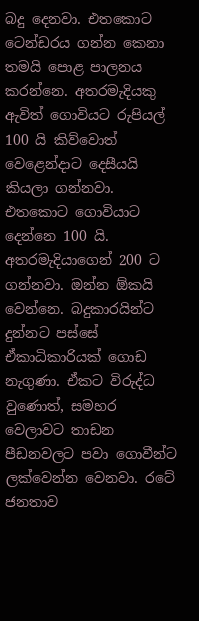බදු දෙනවා. එතකොට ටෙන්ඩරය ගන්න කෙනා තමයි පොළ පාලනය කරන්නෙ. අතරමැදියකු ඇවිත් ගොවියට රුපියල් 100 යි කිව්වොත් වෙළෙන්දාට දෙසීයයි කියලා ගන්නවා. එතකොට ගොවියාට දෙන්නෙ 100 යි. අතරමැදියාගෙන් 200 ට ගන්නවා. ඔන්න ඕකයි වෙන්නෙ. බදුකාරයින්ට දුන්නට පස්සේ ඒකාධිකාරියක් ගොඩ නැගුණා. ඒකට විරුද්ධ වුණොත්, සමහර වෙලාවට තාඩන පීඩනවලට පවා ගොවීන්ට ලක්වෙන්න වෙනවා. රටේ ජනතාව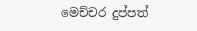මෙච්චර දුප්පත්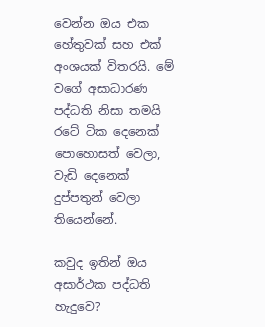වෙන්න ඔය එක හේතුවක් සහ එක් අංශයක් විතරයි. මේ වගේ අසාධාරණ පද්ධති නිසා තමයි රටේ ටික දෙනෙක් පොහොසත් වෙලා, වැඩි දෙනෙක් දුප්පතුන් වෙලා තියෙන්නේ.

කවුද ඉතින් ඔය අසාර්ථක පද්ධති හැදුවෙ?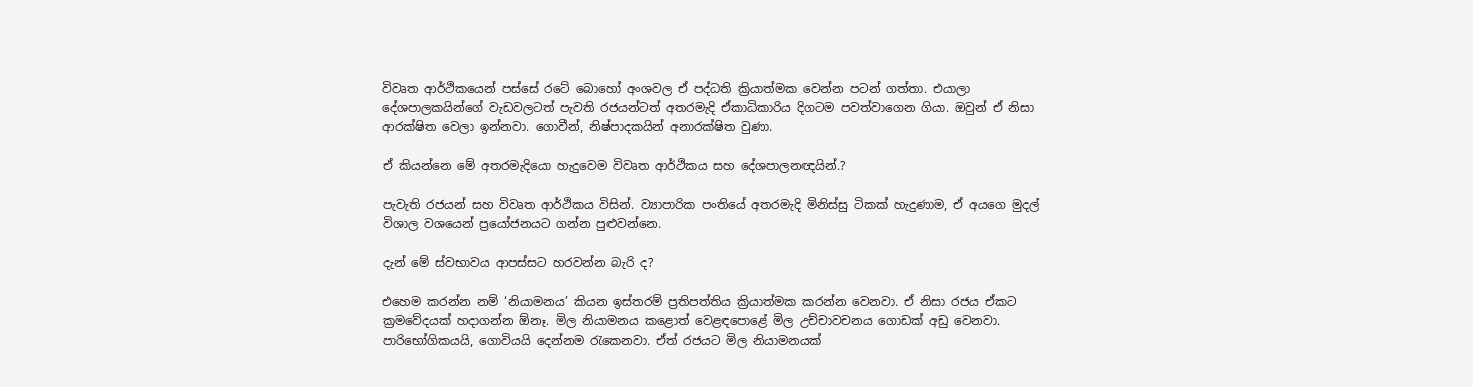විවෘත ආර්ථිකයෙන් පස්සේ රටේ බොහෝ අංශවල ඒ පද්ධති ක්‍රියාත්මක වෙන්න පටන් ගත්තා. එයාලා දේශපාලකයින්ගේ වැඩවලටත් පැවති රජයන්ටත් අතරමැදි ඒකාධිකාරිය දිගටම පවත්වාගෙන ගියා. ඔවුන් ඒ නිසා ආරක්ෂිත වෙලා ඉන්නවා. ගොවීන්, නිෂ්පාදකයින් අනාරක්ෂිත වුණා.

ඒ කියන්නෙ මේ අතරමැදියො හැදුවෙම විවෘත ආර්ථිකය සහ දේශපාලනඥයින්.?

පැවැති රජයන් සහ විවෘත ආර්ථිකය විසින්. ව්‍යාපාරික පංතියේ අතරමැදි මිනිස්සු ටිකක් හැදුණාම, ඒ අයගෙ මුදල් විශාල වශයෙන් ප්‍රයෝජනයට ගන්න පුළුවන්නෙ.

දැන් මේ ස්වභාවය ආපස්සට හරවන්න බැරි ද?

එහෙම කරන්න නම් ‘නියාමනය’ කියන ඉස්තරම් ප්‍රතිපත්තිය ක්‍රියාත්මක කරන්න වෙනවා. ඒ නිසා රජය ඒකට ක්‍රමවේදයක් හදාගන්න ඕනෑ. මිල නියාමනය කළොත් වෙළඳපොළේ මිල උච්චාවචනය ගොඩක් අඩු වෙනවා. පාරිභෝගිකයයි, ගොවියයි දෙන්නම රැකෙනවා. ඒත් රජයට මිල නියාමනයක්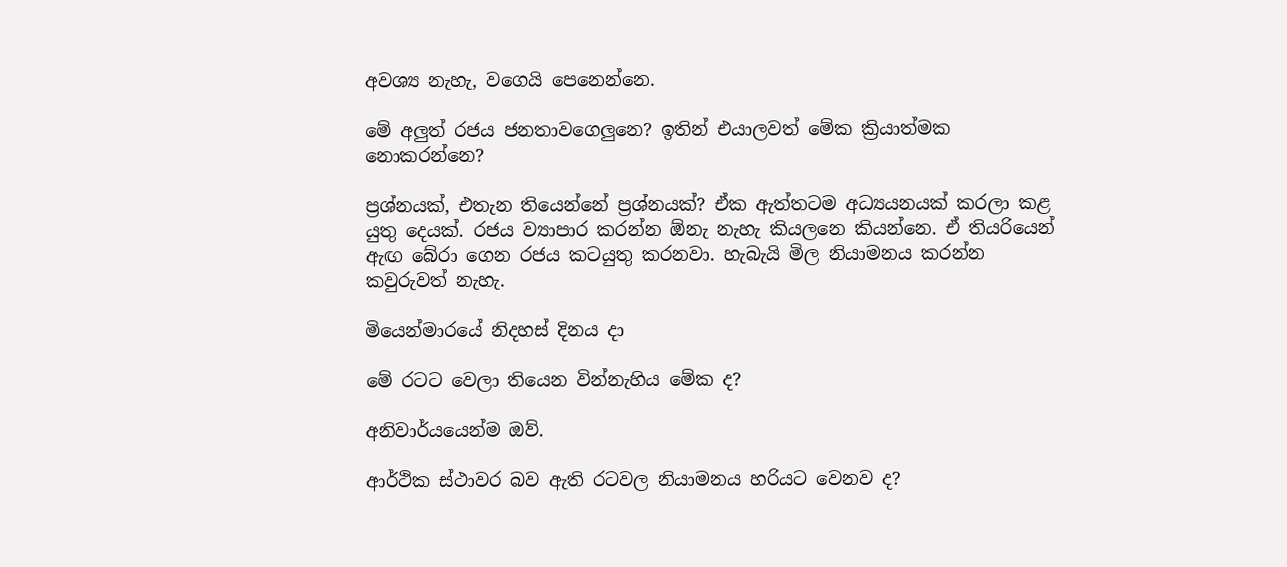අවශ්‍ය නැහැ, වගෙයි පෙනෙන්නෙ.

මේ අලුත් රජය ජනතාවගෙලුනෙ? ඉතින් එයාලවත් මේක ක්‍රියාත්මක නොකරන්නෙ?

ප්‍රශ්නයක්, එතැන තියෙන්නේ ප්‍රශ්නයක්? ඒක ඇත්තටම අධ්‍යයනයක් කරලා කළ යුතු දෙයක්. රජය ව්‍යාපාර කරන්න ඕනැ නැහැ කියලනෙ කියන්නෙ. ඒ තියරියෙන් ඇඟ බේරා ගෙන රජය කටයුතු කරනවා. හැබැයි මිල නියාමනය කරන්න කවුරුවත් නැහැ.

මියෙන්මාරයේ නිදහස් දිනය දා

මේ රටට වෙලා තියෙන වින්නැහිය මේක ද?

අනිවාර්යයෙන්ම ඔව්.

ආර්ථික ස්ථාවර බව ඇති රටවල නියාමනය හරියට වෙනව ද?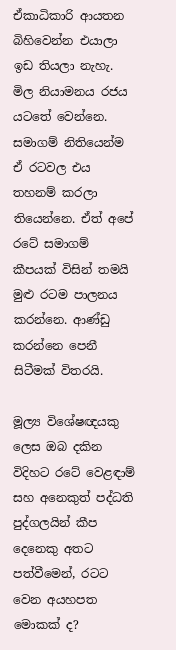ඒකාධිකාරි ආයතන බිහිවෙන්න එයාලා ඉඩ තියලා නැහැ. මිල නියාමනය රජය යටතේ වෙන්නෙ. සමාගම් නිතියෙන්ම ඒ රටවල එය තහනම් කරලා තියෙන්නෙ. ඒත් අපේ රටේ සමාගම් කීපයක් විසින් තමයි මුළු රටම පාලනය කරන්නෙ. ආණ්ඩු කරන්නෙ පෙනී සිටීමක් විතරයි.

මූල්‍ය විශේෂඥයකු ලෙස ඔබ දකින විදිහට රටේ වෙළඳාම් සහ අනෙකුත් පද්ධති පුද්ගලයින් කීප දෙනෙකු අතට පත්වීමෙන්, රටට වෙන අයහපත මොකක් ද?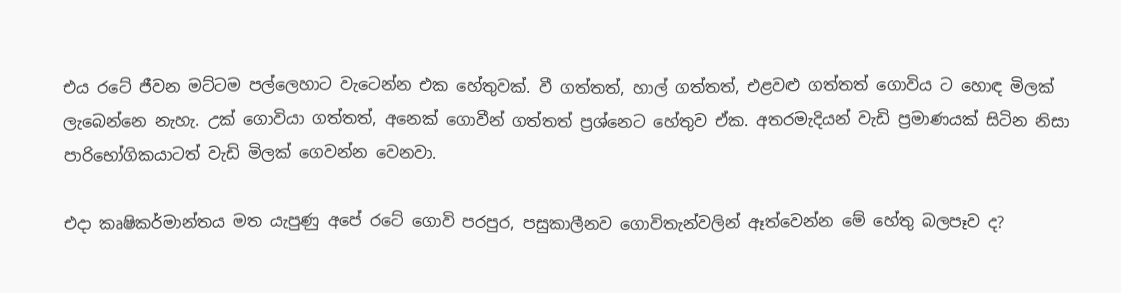එය රටේ ජීවන මට්ටම පල්ලෙහාට වැටෙන්න එක හේතුවක්. වී ගත්තත්, හාල් ගත්තත්, එළවළු ගත්තත් ගොවිය ට හොඳ මිලක් ලැබෙන්නෙ නැහැ. උක් ගොවියා ගත්තත්, අනෙක් ගොවීන් ගත්තත් ප්‍රශ්නෙට හේතුව ඒක. අතරමැදියන් වැඩි ප්‍රමාණයක් සිටින නිසා පාරිභෝගිකයාටත් වැඩි මිලක් ගෙවන්න වෙනවා.

එදා කෘෂිකර්මාන්තය මත යැපුණු අපේ රටේ ගොවි පරපුර, පසුකාලීනව ගොවිතැන්වලින් ඈත්වෙන්න මේ හේතු බලපෑව ද?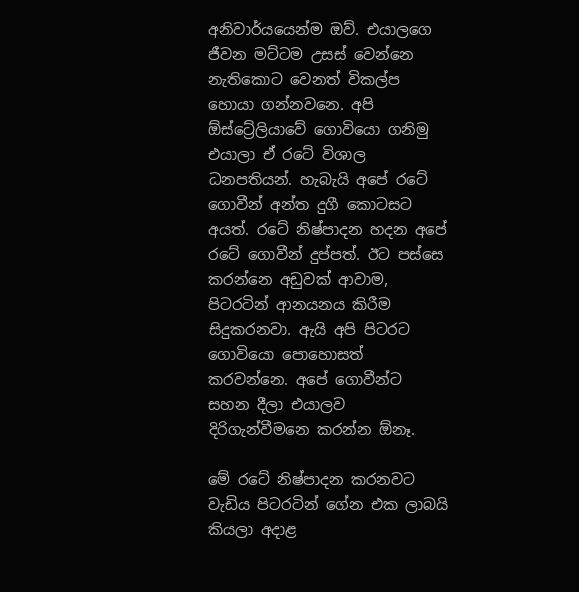අනිවාර්යයෙන්ම ඔව්. එයාලගෙ ජීවන මට්ටම උසස් වෙන්නෙ නැතිකොට වෙනත් විකල්ප හොයා ගන්නවනෙ. අපි ඕස්ට්‍රේලියාවේ ගොවියො ගනිමු එයාලා ඒ රටේ විශාල ධනපතියන්. හැබැයි අපේ රටේ ගොවීන් අන්ත දුගී කොටසට අයත්. රටේ නිෂ්පාදන හදන අපේ රටේ ගොවීන් දුප්පත්. ඊට පස්සෙ කරන්නෙ අඩුවක් ආවාම, පිටරටින් ආනයනය කිරීම සිදුකරනවා. ඇයි අපි පිටරට ගොවියො පොහොසත් කරවන්නෙ. අපේ ගොවීන්ට සහන දීලා එයාලව දිරිගැන්වීමනෙ කරන්න ඕනෑ.

මේ රටේ නිෂ්පාදන කරනවට වැඩිය පිටරටින් ගේන එක ලාබයි කියලා අදාළ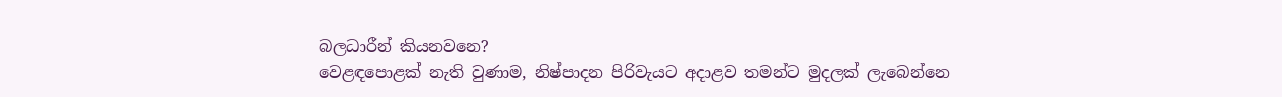බලධාරීන් කියනවනෙ?
වෙළඳපොළක් නැති වුණාම, නිෂ්පාදන පිරිවැයට අදාළව තමන්ට මුදලක් ලැබෙන්නෙ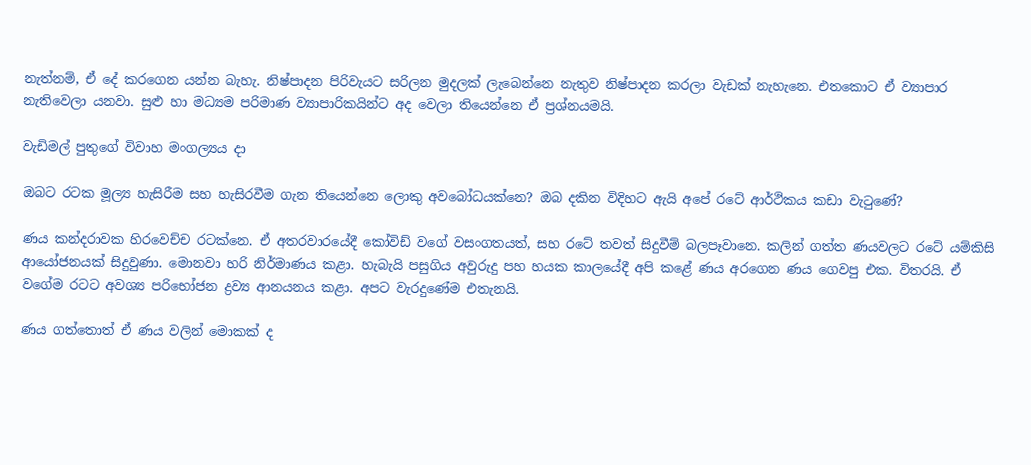නැත්නම්, ඒ දේ කරගෙන යන්න බැහැ. නිෂ්පාදන පිරිවැයට සරිලන මුදලක් ලැබෙන්නෙ නැතුව නිෂ්පාදන කරලා වැඩක් නැහැනෙ. එතකොට ඒ ව්‍යාපාර නැතිවෙලා යනවා. සුළු හා මධ්‍යම පරිමාණ ව්‍යාපාරිකයින්ට අද වෙලා තියෙන්නෙ ඒ ප්‍රශ්නයමයි.

වැඩිමල් පුතුගේ විවාහ මංගල්‍යය දා

ඔබට රටක මූල්‍ය හැසිරීම සහ හැසිරවීම ගැන තියෙන්නෙ ලොකු අවබෝධයක්නෙ? ඔබ දකින විදිහට ඇයි අපේ රටේ ආර්ථිකය කඩා වැටුණේ?

ණය කන්දරාවක හිරවෙච්ච රටක්නෙ. ඒ අතරවාරයේදී කෝවිඩ් වගේ වසංගතයත්, සහ රටේ තවත් සිදුවීම් බලපෑවානෙ. කලින් ගත්ත ණයවලට රටේ යම්කිසි ආයෝජනයක් සිදුවුණා. මොනවා හරි නිර්මාණය කළා. හැබැයි පසුගිය අවුරුදු පහ හයක කාලයේදී අපි කළේ ණය අරගෙන ණය ගෙවපු එක. විතරයි. ඒ වගේම රටට අවශ්‍ය පරිභෝජන ද්‍රව්‍ය ආනයනය කළා. අපට වැරදුණේම එතැනයි.

ණය ගත්තොත් ඒ ණය වලින් මොකක් ද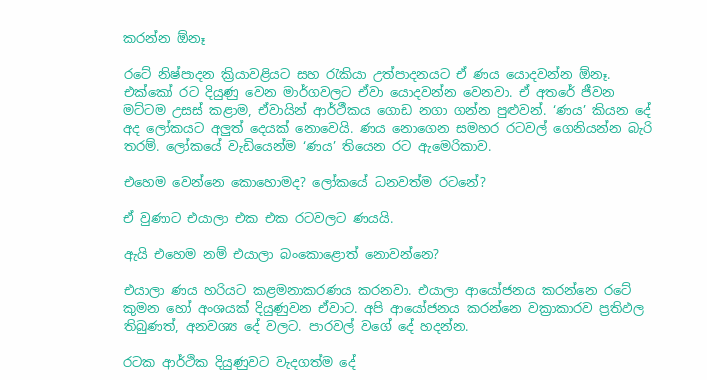කරන්න ඕනෑ

රටේ නිෂ්පාදන ක්‍රියාවළියට සහ රැකියා උත්පාදනයට ඒ ණය යොදවන්න ඕනෑ. එක්කෝ රට දියුණු වෙන මාර්ගවලට ඒවා යොදවන්න වෙනවා. ඒ අතරේ ජීවන මට්ටම උසස් කළාම, ඒවායින් ආර්ථීකය ගොඩ නගා ගන්න පුළුවන්. ‘ණය’ කියන දේ අද ලෝකයට අලුත් දෙයක් නොවෙයි. ණය නොගෙන සමහර රටවල් ගෙනියන්න බැරි තරම්. ලෝකයේ වැඩියෙන්ම ‘ණය’ තියෙන රට ඇමෙරිකාව.

එහෙම වෙන්නෙ කොහොමද? ලෝකයේ ධනවත්ම රටනේ?

ඒ වුණාට එයාලා එක එක රටවලට ණයයි.

ඇයි එහෙම නම් එයාලා බංකොළොත් නොවන්නෙ?

එයාලා ණය හරියට කළමනාකරණය කරනවා. එයාලා ආයෝජනය කරන්නෙ රටේ කුමන හෝ අංශයක් දියුණුවන ඒවාට. අපි ආයෝජනය කරන්නෙ වක්‍රාකාරව ප්‍රතිඵල තිබුණත්, අනවශ්‍ය දේ වලට. පාරවල් වගේ දේ හදන්න.

රටක ආර්ථික දියුණුවට වැදගත්ම දේ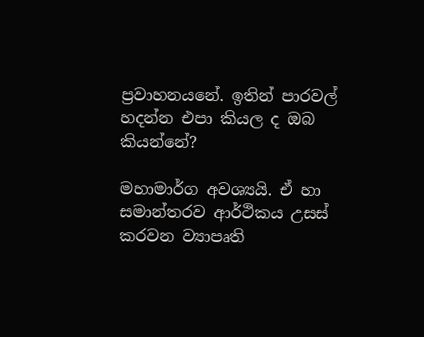ප්‍රවාහනයනේ. ඉතින් පාරවල් හදන්න එපා කියල ද ඔබ කියන්නේ?

මහාමාර්ග අවශ්‍යයි. ඒ හා සමාන්තරව ආර්ථිකය උසස් කරවන ව්‍යාපෘති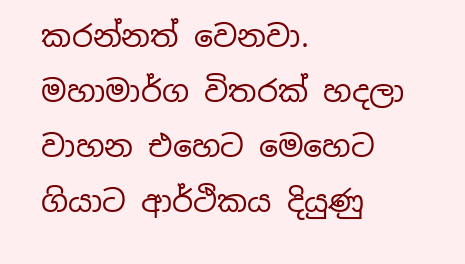කරන්නත් වෙනවා. මහාමාර්ග විතරක් හදලා වාහන එහෙට මෙහෙට ගියාට ආර්ථිකය දියුණු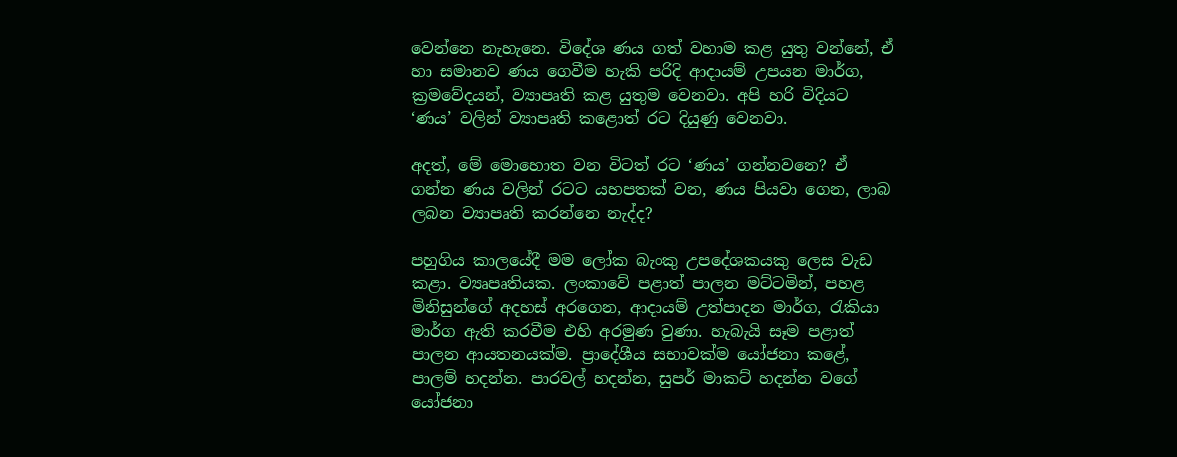වෙන්නෙ නැහැනෙ. විදේශ ණය ගත් වහාම කළ යුතු වන්නේ, ඒ හා සමානව ණය ගෙවීම හැකි පරිදි ආදායම් උපයන මාර්ග, ක්‍රමවේදයන්, ව්‍යාපෘති කළ යුතුම වෙනවා. අපි හරි විදියට ‘ණය’ වලින් ව්‍යාපෘති කළොත් රට දියුණු වෙනවා.

අදත්, මේ මොහොත වන විටත් රට ‘ණය’ ගන්නවනෙ? ඒ ගන්න ණය වලින් රටට යහපතක් වන, ණය පියවා ගෙන, ලාබ ලබන ව්‍යාපෘති කරන්නෙ නැද්ද?

පහුගිය කාලයේදී මම ලෝක බැංකු උපදේශකයකු ලෙස වැඩ කළා. ව්‍යෘපෘතියක. ලංකාවේ පළාත් පාලන මට්ටමින්, පහළ මිනිසුන්ගේ අදහස් අරගෙන, ආදායම් උත්පාදන මාර්ග, රැකියා මාර්ග ඇති කරවීම එහි අරමුණ වුණා. හැබැයි සෑම පළාත් පාලන ආයතනයක්ම. ප්‍රාදේශීය සභාවක්ම යෝජනා කළේ, පාලම් හදන්න. පාරවල් හදන්න, සුපර් මාකට් හදන්න වගේ යෝජනා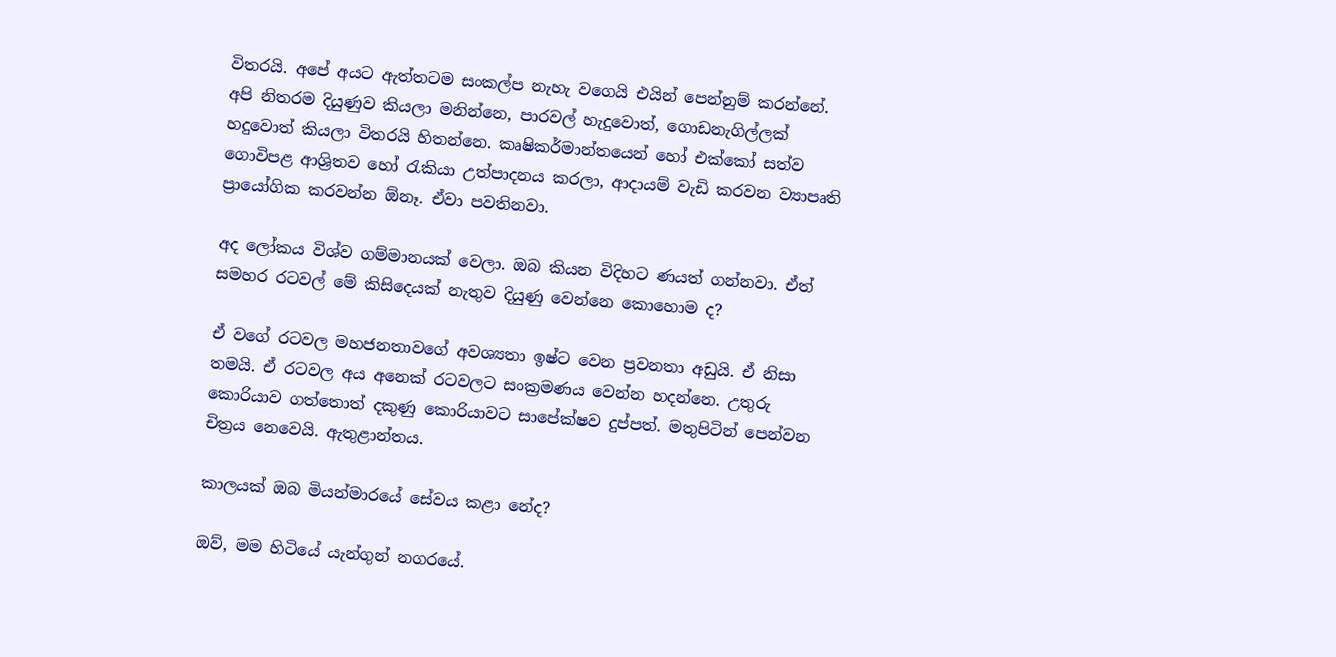විතරයි. අපේ අයට ඇත්තටම සංකල්ප නැහැ වගෙයි එයින් පෙන්නුම් කරන්නේ. අපි නිතරම දියුණුව කියලා මනින්නෙ, පාරවල් හැදුවොත්, ගොඩනැගිල්ලක් හදුවොත් කියලා විතරයි හිතන්නෙ. කෘෂිකර්මාන්තයෙන් හෝ එක්කෝ සත්ව ගොවිපළ ආශ්‍රිතව හෝ රැකියා උත්පාදනය කරලා, ආදායම් වැඩි කරවන ව්‍යාපෘති ප්‍රායෝගික කරවන්න ඕනෑ. ඒවා පවතිනවා.

අද ලෝකය විශ්ව ගම්මානයක් වෙලා. ඔබ කියන විදිහට ණයත් ගන්නවා. ඒත් සමහර රටවල් මේ කිසිදෙයක් නැතුව දියුණු වෙන්නෙ කොහොම ද?

ඒ වගේ රටවල මහජනතාවගේ අවශ්‍යතා ඉෂ්ට වෙන ප්‍රවනතා අඩුයි. ඒ නිසා තමයි. ඒ රටවල අය අනෙක් රටවලට සංක්‍රමණය වෙන්න හදන්නෙ. උතුරු කොරියාව ගත්තොත් දකුණු කොරියාවට සාපේක්ෂව දුප්පත්. මතුපිටින් පෙන්වන චිත්‍රය නෙවෙයි. ඇතුළාන්තය.

කාලයක් ඔබ මියන්මාරයේ සේවය කළා නේද?

ඔව්, මම හිටියේ යැන්ගුන් නගරයේ.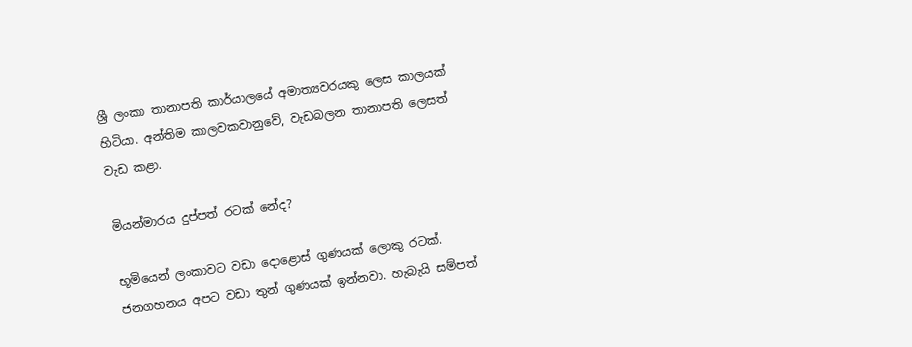ශ්‍රී ලංකා තානාපති කාර්යාලයේ අමාත්‍යවරයකු ලෙස කාලයක් හිටියා. අන්තිම කාලවකවානුවේ, වැඩබලන තානාපති ලෙසත් වැඩ කළා.

මියන්මාරය දුප්පත් රටක් නේද?

භූමියෙන් ලංකාවට වඩා දොළොස් ගුණයක් ලොකු රටක්. ජනගහනය අපට වඩා තුන් ගුණයක් ඉන්නවා. හැබැයි සම්පත්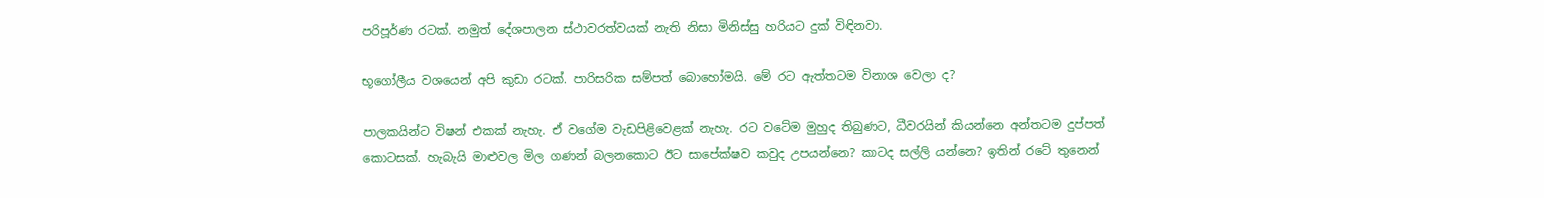පරිපූර්ණ රටක්. නමුත් දේශපාලන ස්ථාවරත්වයක් නැති නිසා මිනිස්සු හරියට දුක් විඳිනවා.

භූගෝලීය වශයෙන් අපි කුඩා රටක්. පාරිසරික සම්පත් බොහෝමයි. මේ රට ඇත්තටම විනාශ වෙලා ද?

පාලකයින්ට විෂන් එකක් නැහැ. ඒ වගේම වැඩපිළිවෙළක් නැහැ. රට වටේම මුහුද තිබුණට, ධීවරයින් කියන්නෙ අන්තටම දුප්පත් කොටසක්. හැබැයි මාළුවල මිල ගණන් බලනකොට ඊට සාපේක්ෂව කවුද උපයන්නෙ? කාටද සල්ලි යන්නෙ? ඉතින් රටේ තුනෙන්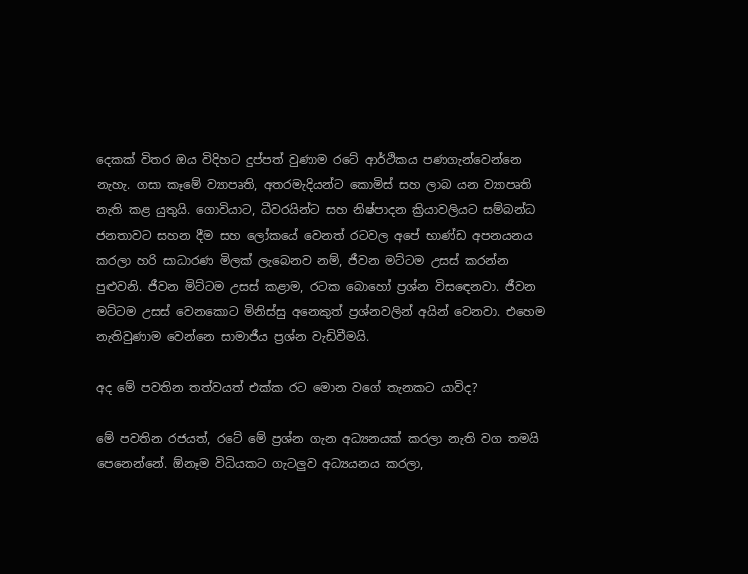දෙකක් විතර ඔය විදිහට දුප්පත් වුණාම රටේ ආර්ථිකය පණගැන්වෙන්නෙ නැහැ. ගසා කෑමේ ව්‍යාපෘති, අතරමැදියන්ට කොමිස් සහ ලාබ යන ව්‍යාපෘති නැති කළ යුතුයි. ගොවියාට, ධීවරයින්ට සහ නිෂ්පාදන ක්‍රියාවලියට සම්බන්ධ ජනතාවට සහන දීම සහ ලෝකයේ වෙනත් රටවල අපේ භාණ්ඩ අපනයනය කරලා හරි සාධාරණ මිලක් ලැබෙනව නම්, ජීවන මට්ටම උසස් කරන්න පුළුවනි. ජීවන මිට්ටම උසස් කළාම, රටක බොහෝ ප්‍රශ්න විසඳෙනවා. ජීවන මට්ටම උසස් වෙනකොට මිනිස්සු අනෙකුත් ප්‍රශ්නවලින් අයින් වෙනවා. එහෙම නැතිවුණාම වෙන්නෙ සාමාජීය ප්‍රශ්න වැඩිවීමයි.

අද මේ පවතින තත්වයත් එක්ක රට මොන වගේ තැනකට යාවිද?

මේ පවතින රජයත්, රටේ මේ ප්‍රශ්න ගැන අධ්‍යනයක් කරලා නැති වග තමයි පෙනෙන්නේ. ඕනෑම විධියකට ගැටලුව අධ්‍යයනය කරලා,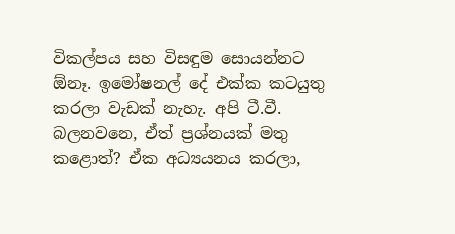විකල්පය සහ විසඳුම සොයන්නට ඕනෑ. ඉමෝෂනල් දේ එක්ක කටයුතු කරලා වැඩක් නැහැ. අපි ටී.වී. බලනවනෙ, ඒත් ප්‍රශ්නයක් මතු කළොත්? ඒක අධ්‍යයනය කරලා,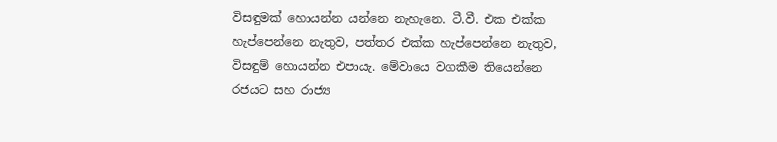විසඳුමක් හොයන්න යන්නෙ නැහැනෙ. ටී.වී. එක එක්ක හැප්පෙන්නෙ නැතුව, පත්තර එක්ක හැප්පෙන්නෙ නැතුව, විසඳුම් හොයන්න එපායැ. මේවායෙ වගකීම තියෙන්නෙ රජයට සහ රාජ්‍ය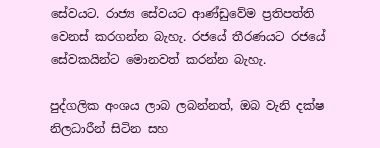සේවයට. රාජ්‍ය සේවයට ආණ්ඩුවේම ප්‍රතිපත්ති වෙනස් කරගන්න බැහැ. රජයේ තීරණයට රජයේ සේවකයින්ට මොනවත් කරන්න බැහැ.

පුද්ගලික අංශය ලාබ ලබන්නත්, ඔබ වැනි දක්ෂ නිලධාරීන් සිටින සහ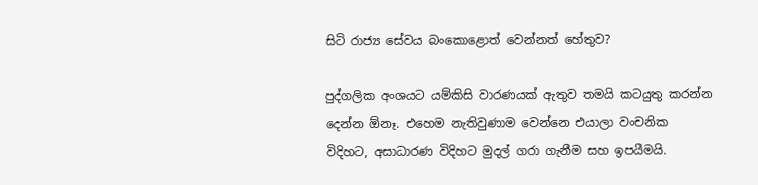සිටි රාජ්‍ය සේවය බංකොළොත් වෙන්නත් හේතුව?

පුද්ගලික අංශයට යම්කිසි වාරණයක් ඇතුව තමයි කටයුතු කරන්න දෙන්න ඕනෑ. එහෙම නැතිවුණාම වෙන්නෙ එයාලා වංචනික විදිහට, අසාධාරණ විදිහට මුදල් ගරා ගැනීම සහ ඉපයීමයි.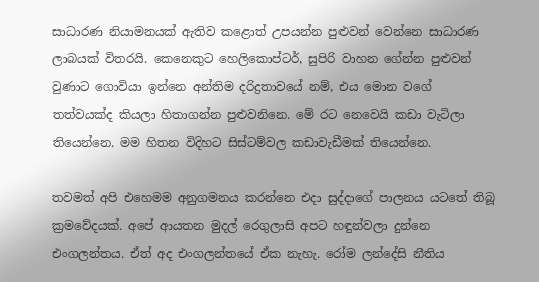සාධාරණ නියාමනයක් ඇතිව කළොත් උපයන්න පුළුවන් වෙන්නෙ සාධාරණ ලාබයක් විතරයි. කෙනෙකුට හෙලිකොප්ටර්, සුපිරි වාහන ගේන්න පුළුවන් වුණාට ගොවියා ඉන්නෙ අන්තිම දරිද්‍රතාවයේ නම්, එය මොන වගේ තත්වයක්ද කියලා හිතාගන්න පුළුවනිනෙ. මේ රට නෙවෙයි කඩා වැටිලා තියෙන්නෙ. මම හිතන විදිහට සිස්ටම්වල කඩාවැඩීමක් තියෙන්නෙ.

තවමත් අපි එහෙමම අනුගමනය කරන්නෙ එදා සුද්දාගේ පාලනය යටතේ තිබූ ක්‍රමවේදයක්. අපේ ආයතන මුදල් රෙගුලාසි අපට හඳුන්වලා දුන්නෙ එංගලන්තය. ඒත් අද එංගලන්තයේ ඒක නැහැ. රෝම ලන්දේසි නීතිය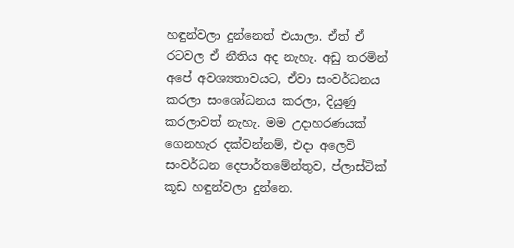හඳුන්වලා දුන්නෙත් එයාලා. ඒත් ඒ රටවල ඒ නීතිය අද නැහැ. අඩු තරමින් අපේ අවශ්‍යතාවයට, ඒවා සංවර්ධනය කරලා සංශෝධනය කරලා, දියුණු කරලාවත් නැහැ. මම උදාහරණයක් ගෙනහැර දක්වන්නම්, එදා අලෙවි සංවර්ධන දෙපාර්තමේන්තුව, ප්ලාස්ටික් කූඩ හඳුන්වලා දුන්නෙ.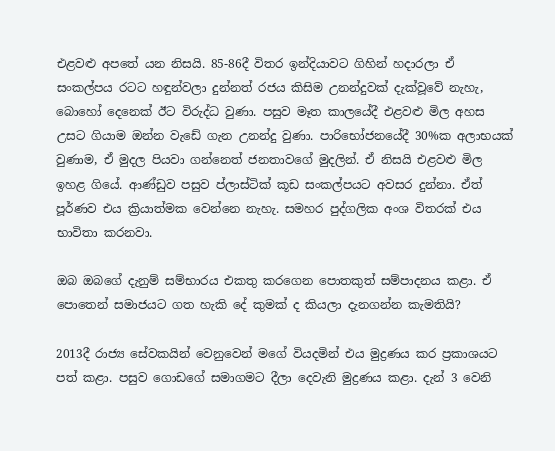එළවළු අපතේ යන නිසයි. 85-86දී විතර ඉන්දියාවට ගිහින් හදාරලා ඒ සංකල්පය රටට හඳුන්වලා දුන්නත් රජය කිසිම උනන්දුවක් දැක්වූවේ නැහැ, බොහෝ දෙනෙක් ඊට විරුද්ධ වුණා. පසුව මෑත කාලයේදී එළවළු මිල අහස උසට ගියාම ඔන්න වැඩේ ගැන උනන්දු වුණා. පාරිභෝජනයේදී 30%ක අලාභයක් වුණාම, ඒ මුදල පියවා ගන්නෙත් ජනතාවගේ මුදලින්. ඒ නිසයි එළවළු මිල ඉහළ ගියේ. ආණ්ඩුව පසුව ප්ලාස්ටික් කූඩ සංකල්පයට අවසර දුන්නා. ඒත් පූර්ණව එය ක්‍රියාත්මක වෙන්නෙ නැහැ. සමහර පුද්ගලික අංශ විතරක් එය භාවිතා කරනවා.

ඔබ ඔබගේ දැනුම් සම්භාරය එකතු කරගෙන පොතකුත් සම්පාදනය කළා. ඒ පොතෙන් සමාජයට ගත හැකි දේ කුමක් ද කියලා දැනගන්න කැමතියි?

2013දී රාජ්‍ය සේවකයින් වෙනුවෙන් මගේ වියදමින් එය මුද්‍රණය කර ප්‍රකාශයට පත් කළා. පසුව ගොඩගේ සමාගමට දීලා දෙවැනි මුද්‍රණය කළා. දැන් 3 වෙනි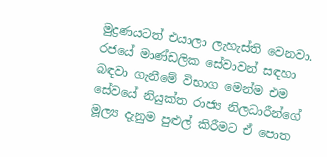මුද්‍රණයටත් එයාලා ලැහැස්ති වෙනවා. රජයේ මාණ්ඩලික සේවාවන් සඳහා බඳවා ගැනීමේ විභාග මෙන්ම එම සේවයේ නියුක්ත රාජ්‍ය නිලධාරීන්ගේ මූල්‍ය දැනුම පුළුල් කිරීමට ඒ පොත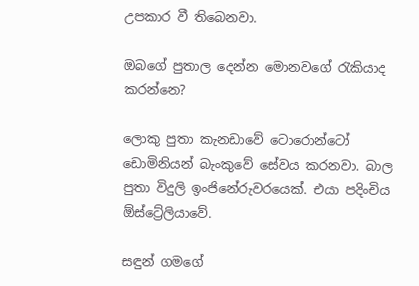උපකාර වී තිබෙනවා.

ඔබගේ පුතාල දෙන්න මොනවගේ රැකියාද කරන්නෙ?

ලොකු පුතා කැනඩාවේ ටොරොන්ටෝ ඩොමිනියන් බැංකුවේ සේවය කරනවා. බාල පුතා විදුලි ඉංජිනේරුවරයෙක්. එයා පදිංචිය ඕස්ට්‍රේලියාවේ.

සඳුන් ගමගේ